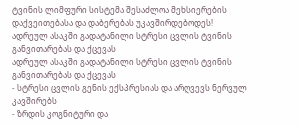ტვინის ლიმფური სისტემა შესაძლოა მეხსიერების დაქვეითებასა და დაბერებას უკავშირდებოდეს!
ადრეულ ასაკში გადატანილი სტრესი ცვლის ტვინის განვითარებას და ქცევას
ადრეულ ასაკში გადატანილი სტრესი ცვლის ტვინის განვითარებას და ქცევას
- სტრესი ცვლის გენის ექსპრესიას და არღვევს ნერვულ კავშირებს
- ზრდის კოგნიტური და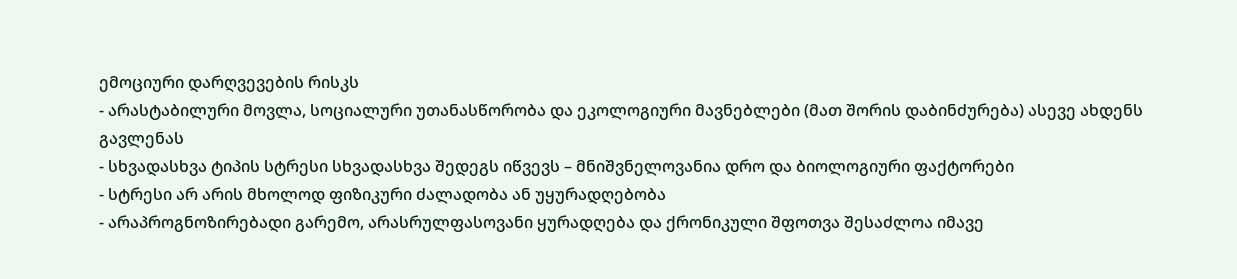ემოციური დარღვევების რისკს
- არასტაბილური მოვლა, სოციალური უთანასწორობა და ეკოლოგიური მავნებლები (მათ შორის დაბინძურება) ასევე ახდენს გავლენას
- სხვადასხვა ტიპის სტრესი სხვადასხვა შედეგს იწვევს – მნიშვნელოვანია დრო და ბიოლოგიური ფაქტორები
- სტრესი არ არის მხოლოდ ფიზიკური ძალადობა ან უყურადღებობა
- არაპროგნოზირებადი გარემო, არასრულფასოვანი ყურადღება და ქრონიკული შფოთვა შესაძლოა იმავე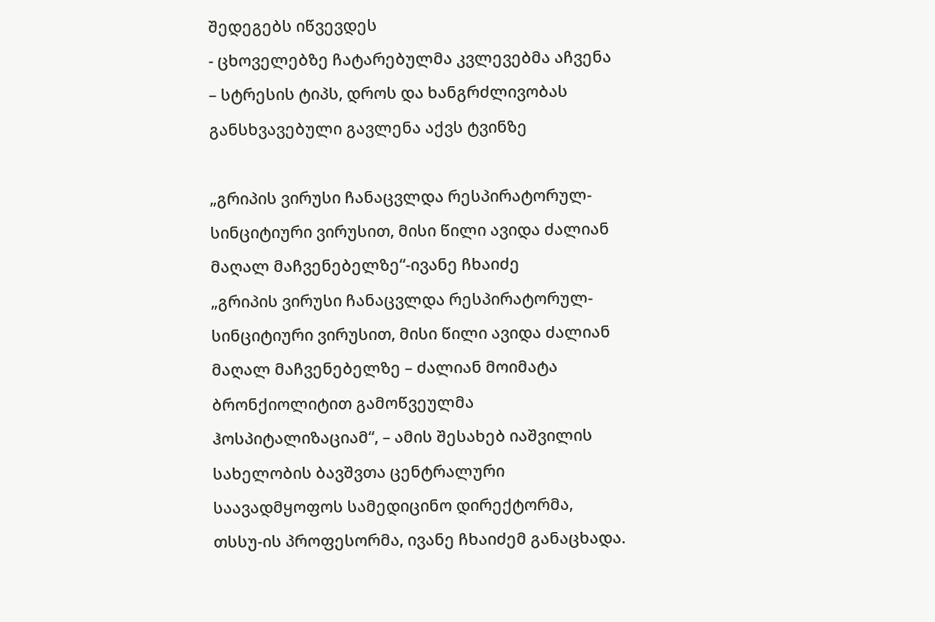შედეგებს იწვევდეს
- ცხოველებზე ჩატარებულმა კვლევებმა აჩვენა – სტრესის ტიპს, დროს და ხანგრძლივობას განსხვავებული გავლენა აქვს ტვინზე

„გრიპის ვირუსი ჩანაცვლდა რესპირატორულ-სინციტიური ვირუსით, მისი წილი ავიდა ძალიან მაღალ მაჩვენებელზე“-ივანე ჩხაიძე
„გრიპის ვირუსი ჩანაცვლდა რესპირატორულ-სინციტიური ვირუსით, მისი წილი ავიდა ძალიან მაღალ მაჩვენებელზე – ძალიან მოიმატა ბრონქიოლიტით გამოწვეულმა ჰოსპიტალიზაციამ“, – ამის შესახებ იაშვილის სახელობის ბავშვთა ცენტრალური საავადმყოფოს სამედიცინო დირექტორმა, თსსუ-ის პროფესორმა, ივანე ჩხაიძემ განაცხადა.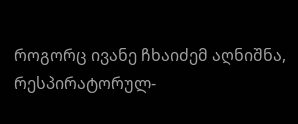როგორც ივანე ჩხაიძემ აღნიშნა, რესპირატორულ-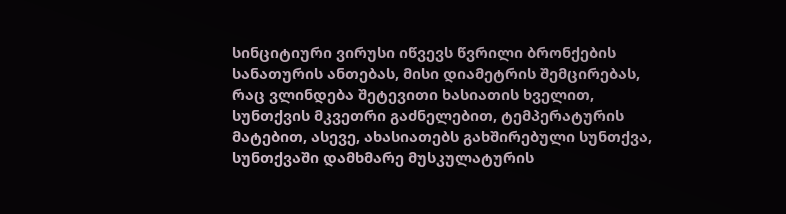სინციტიური ვირუსი იწვევს წვრილი ბრონქების სანათურის ანთებას, მისი დიამეტრის შემცირებას, რაც ვლინდება შეტევითი ხასიათის ხველით, სუნთქვის მკვეთრი გაძნელებით, ტემპერატურის მატებით, ასევე, ახასიათებს გახშირებული სუნთქვა, სუნთქვაში დამხმარე მუსკულატურის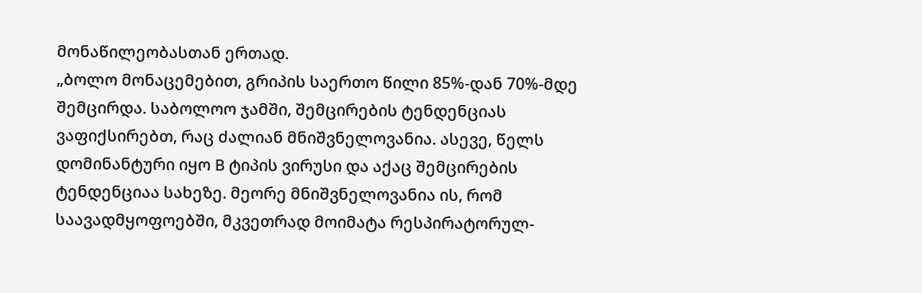მონაწილეობასთან ერთად.
„ბოლო მონაცემებით, გრიპის საერთო წილი 85%-დან 70%-მდე შემცირდა. საბოლოო ჯამში, შემცირების ტენდენციას ვაფიქსირებთ, რაც ძალიან მნიშვნელოვანია. ასევე, წელს დომინანტური იყო B ტიპის ვირუსი და აქაც შემცირების ტენდენციაა სახეზე. მეორე მნიშვნელოვანია ის, რომ საავადმყოფოებში, მკვეთრად მოიმატა რესპირატორულ-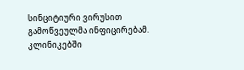სინციტიური ვირუსით გამოწვეულმა ინფიცირებამ. კლინიკებში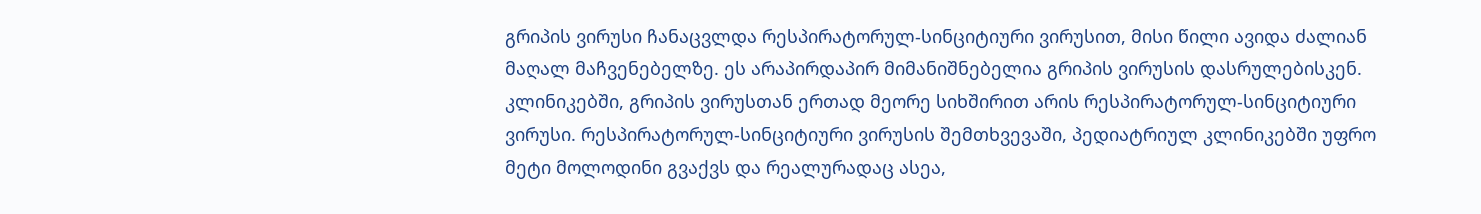გრიპის ვირუსი ჩანაცვლდა რესპირატორულ-სინციტიური ვირუსით, მისი წილი ავიდა ძალიან მაღალ მაჩვენებელზე. ეს არაპირდაპირ მიმანიშნებელია გრიპის ვირუსის დასრულებისკენ.
კლინიკებში, გრიპის ვირუსთან ერთად მეორე სიხშირით არის რესპირატორულ-სინციტიური ვირუსი. რესპირატორულ-სინციტიური ვირუსის შემთხვევაში, პედიატრიულ კლინიკებში უფრო მეტი მოლოდინი გვაქვს და რეალურადაც ასეა,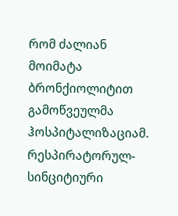რომ ძალიან მოიმატა ბრონქიოლიტით გამოწვეულმა ჰოსპიტალიზაციამ. რესპირატორულ-სინციტიური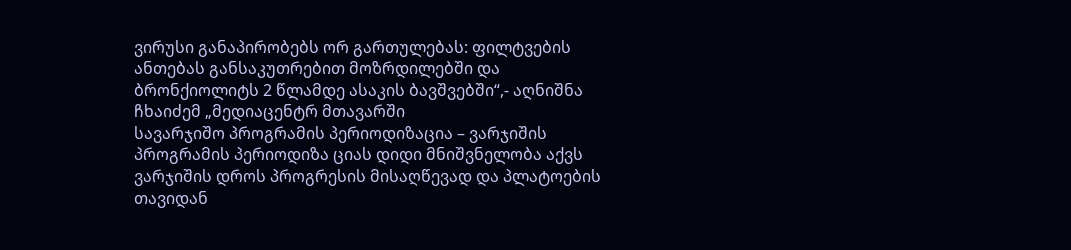ვირუსი განაპირობებს ორ გართულებას: ფილტვების ანთებას განსაკუთრებით მოზრდილებში და ბრონქიოლიტს 2 წლამდე ასაკის ბავშვებში“,- აღნიშნა ჩხაიძემ „მედიაცენტრ მთავარში
სავარჯიშო პროგრამის პერიოდიზაცია – ვარჯიშის პროგრამის პერიოდიზა ციას დიდი მნიშვნელობა აქვს ვარჯიშის დროს პროგრესის მისაღწევად და პლატოების თავიდან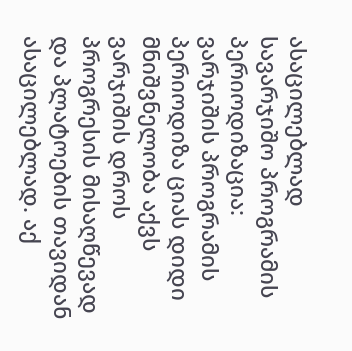ასაცილებლად
სავარჯიშო პროგრამის პერიოდიზაცია:
ვარჯიშის პროგრამის პერიოდიზა ციას დიდი მნიშვნელობა აქვს ვარჯიშის დროს პროგრესის მისაღწევად და პლატოების თავიდან ასაცილებლად. აქ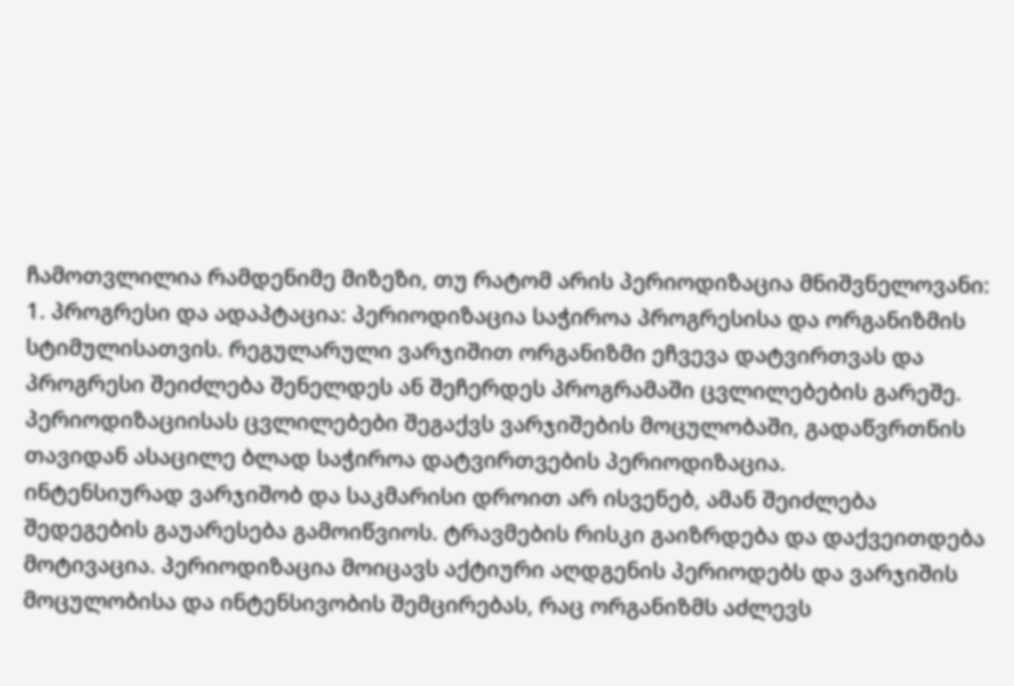ჩამოთვლილია რამდენიმე მიზეზი, თუ რატომ არის პერიოდიზაცია მნიშვნელოვანი:
1. პროგრესი და ადაპტაცია: პერიოდიზაცია საჭიროა პროგრესისა და ორგანიზმის სტიმულისათვის. რეგულარული ვარჯიშით ორგანიზმი ეჩვევა დატვირთვას და პროგრესი შეიძლება შენელდეს ან შეჩერდეს პროგრამაში ცვლილებების გარეშე.
პერიოდიზაციისას ცვლილებები შეგაქვს ვარჯიშების მოცულობაში, გადაწვრთნის თავიდან ასაცილე ბლად საჭიროა დატვირთვების პერიოდიზაცია.
ინტენსიურად ვარჯიშობ და საკმარისი დროით არ ისვენებ, ამან შეიძლება შედეგების გაუარესება გამოიწვიოს. ტრავმების რისკი გაიზრდება და დაქვეითდება მოტივაცია. პერიოდიზაცია მოიცავს აქტიური აღდგენის პერიოდებს და ვარჯიშის მოცულობისა და ინტენსივობის შემცირებას, რაც ორგანიზმს აძლევს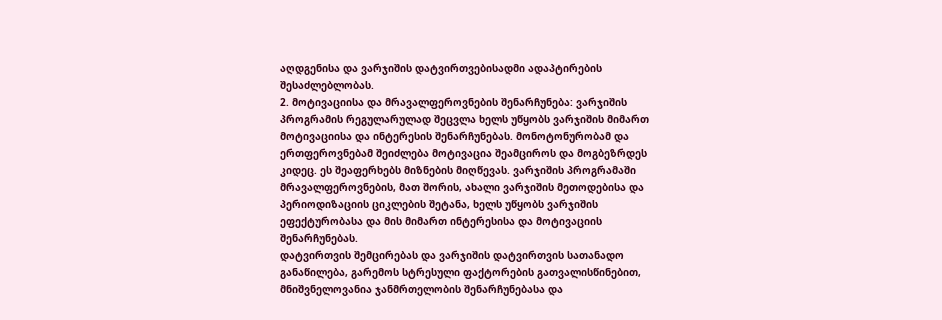აღდგენისა და ვარჯიშის დატვირთვებისადმი ადაპტირების შესაძლებლობას.
2. მოტივაციისა და მრავალფეროვნების შენარჩუნება: ვარჯიშის პროგრამის რეგულარულად შეცვლა ხელს უწყობს ვარჯიშის მიმართ მოტივაციისა და ინტერესის შენარჩუნებას. მონოტონურობამ და ერთფეროვნებამ შეიძლება მოტივაცია შეამციროს და მოგბეზრდეს კიდეც. ეს შეაფერხებს მიზნების მიღწევას. ვარჯიშის პროგრამაში მრავალფეროვნების, მათ შორის, ახალი ვარჯიშის მეთოდებისა და პერიოდიზაციის ციკლების შეტანა, ხელს უწყობს ვარჯიშის ეფექტურობასა და მის მიმართ ინტერესისა და მოტივაციის შენარჩუნებას.
დატვირთვის შემცირებას და ვარჯიშის დატვირთვის სათანადო განაწილება, გარემოს სტრესული ფაქტორების გათვალისწინებით, მნიშვნელოვანია ჯანმრთელობის შენარჩუნებასა და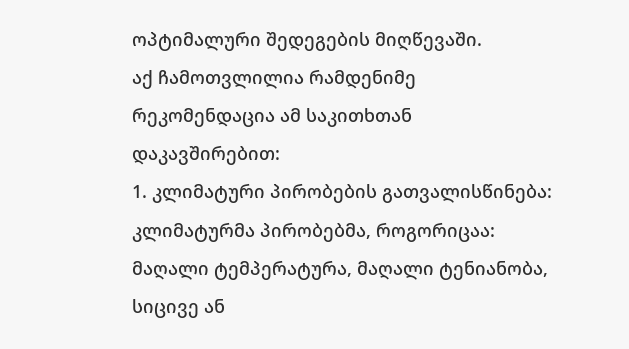ოპტიმალური შედეგების მიღწევაში.
აქ ჩამოთვლილია რამდენიმე რეკომენდაცია ამ საკითხთან დაკავშირებით:
1. კლიმატური პირობების გათვალისწინება: კლიმატურმა პირობებმა, როგორიცაა: მაღალი ტემპერატურა, მაღალი ტენიანობა, სიცივე ან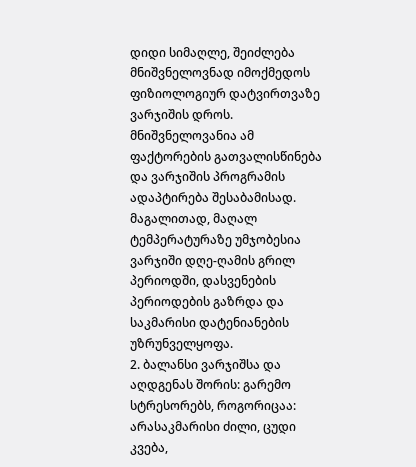დიდი სიმაღლე, შეიძლება მნიშვნელოვნად იმოქმედოს ფიზიოლოგიურ დატვირთვაზე ვარჯიშის დროს. მნიშვნელოვანია ამ ფაქტორების გათვალისწინება და ვარჯიშის პროგრამის ადაპტირება შესაბამისად. მაგალითად, მაღალ ტემპერატურაზე უმჯობესია ვარჯიში დღე-ღამის გრილ პერიოდში, დასვენების პერიოდების გაზრდა და საკმარისი დატენიანების უზრუნველყოფა.
2. ბალანსი ვარჯიშსა და აღდგენას შორის: გარემო სტრესორებს, როგორიცაა: არასაკმარისი ძილი, ცუდი კვება,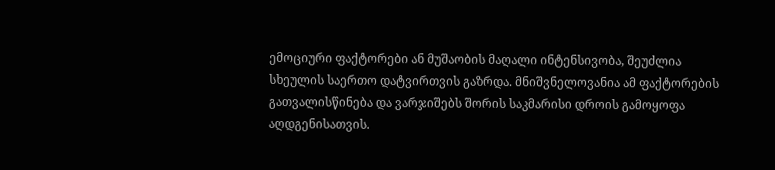ემოციური ფაქტორები ან მუშაობის მაღალი ინტენსივობა, შეუძლია სხეულის საერთო დატვირთვის გაზრდა. მნიშვნელოვანია ამ ფაქტორების გათვალისწინება და ვარჯიშებს შორის საკმარისი დროის გამოყოფა აღდგენისათვის.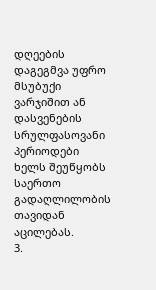დღეების დაგეგმვა უფრო მსუბუქი ვარჯიშით ან დასვენების სრულფასოვანი პერიოდები ხელს შეუწყობს საერთო გადაღლილობის თავიდან აცილებას.
3.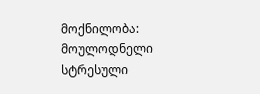მოქნილობა: მოულოდნელი სტრესული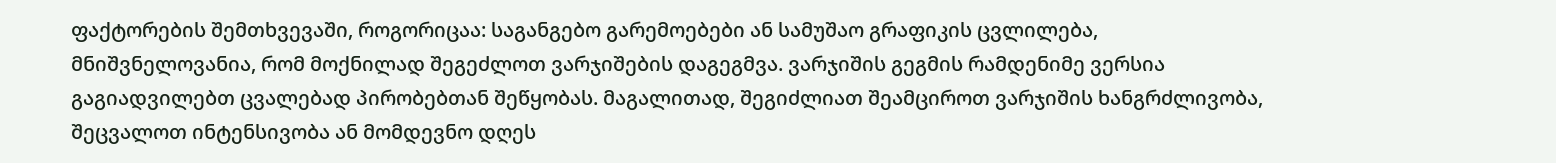ფაქტორების შემთხვევაში, როგორიცაა: საგანგებო გარემოებები ან სამუშაო გრაფიკის ცვლილება, მნიშვნელოვანია, რომ მოქნილად შეგეძლოთ ვარჯიშების დაგეგმვა. ვარჯიშის გეგმის რამდენიმე ვერსია გაგიადვილებთ ცვალებად პირობებთან შეწყობას. მაგალითად, შეგიძლიათ შეამციროთ ვარჯიშის ხანგრძლივობა, შეცვალოთ ინტენსივობა ან მომდევნო დღეს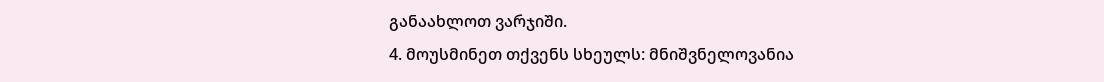განაახლოთ ვარჯიში.
4. მოუსმინეთ თქვენს სხეულს: მნიშვნელოვანია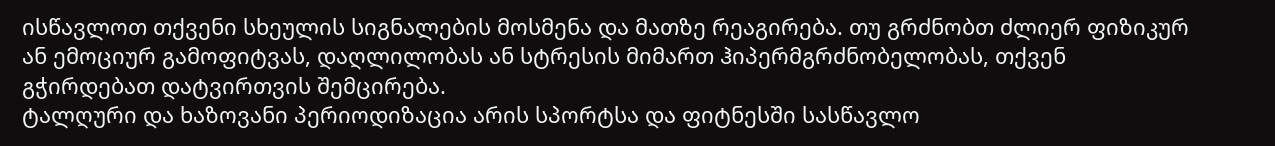ისწავლოთ თქვენი სხეულის სიგნალების მოსმენა და მათზე რეაგირება. თუ გრძნობთ ძლიერ ფიზიკურ ან ემოციურ გამოფიტვას, დაღლილობას ან სტრესის მიმართ ჰიპერმგრძნობელობას, თქვენ გჭირდებათ დატვირთვის შემცირება.
ტალღური და ხაზოვანი პერიოდიზაცია არის სპორტსა და ფიტნესში სასწავლო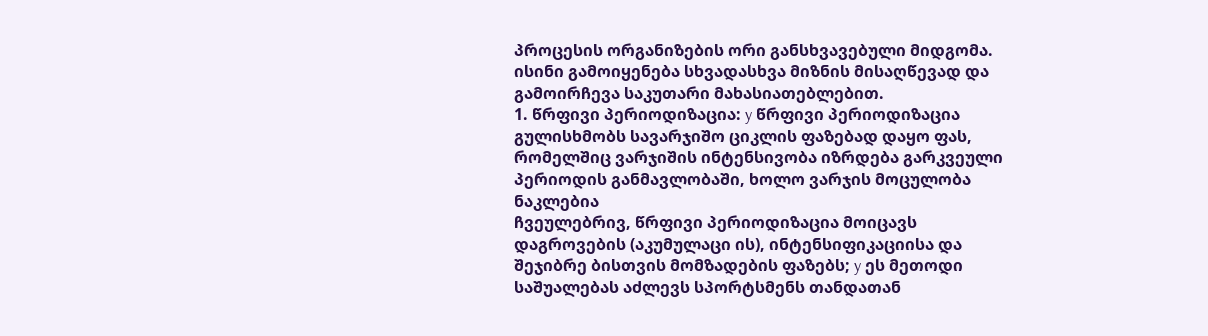პროცესის ორგანიზების ორი განსხვავებული მიდგომა. ისინი გამოიყენება სხვადასხვა მიზნის მისაღწევად და გამოირჩევა საკუთარი მახასიათებლებით.
1. წრფივი პერიოდიზაცია: y წრფივი პერიოდიზაცია გულისხმობს სავარჯიშო ციკლის ფაზებად დაყო ფას, რომელშიც ვარჯიშის ინტენსივობა იზრდება გარკვეული პერიოდის განმავლობაში, ხოლო ვარჯის მოცულობა ნაკლებია
ჩვეულებრივ, წრფივი პერიოდიზაცია მოიცავს დაგროვების (აკუმულაცი ის), ინტენსიფიკაციისა და შეჯიბრე ბისთვის მომზადების ფაზებს; y ეს მეთოდი საშუალებას აძლევს სპორტსმენს თანდათან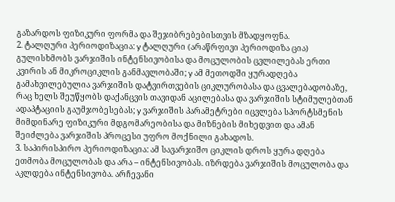გაზარდოს ფიზიკური ფორმა და შეჯიბრებებისთვის მზადყოფნა.
2. ტალღური პერიოდიზაცია: y ტალღური (არაწრფივი პერიოდიზა ცია) გულისხმობს ვარჯიშის ინტენსივობისა და მოცულობის ცვლილებას ერთი კვირის ან მიკროციკლის განმავლობაში; y ამ მეთოდში ყურადღება გამახვილებულია ვარჯიშის დატვირთვების ციკლურობასა და ცვალებადობაზე, რაც ხელს შეუწყობს დაქანცვის თავიდან აცილებასა და ვარჯიშის სტიმულებთან ადაპტაციის გაუმჯობესებას; y ვარჯიშის პარამეტრები იცვლება სპორტსმენის მიმდინარე ფიზიკური მდგომარეობისა და მიზნების მიხედვით და ამან შეიძლება ვარჯიშის პროცესი უფრო მოქნილი გახადოს.
3. საპირისპირო პერიოდიზაცია: ამ სავარჯიშო ციკლის დროს ყურა დღება ეთმობა მოცულობას და არა – ინტენსივობას. იზრდება ვარჯიშის მოცულობა და აკლდება ინტენსივობა. არჩევანი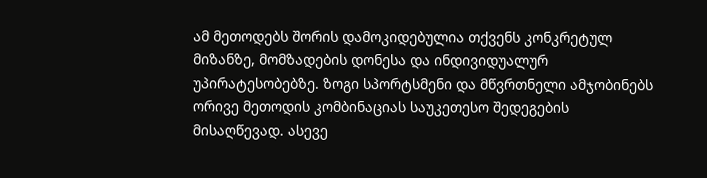ამ მეთოდებს შორის დამოკიდებულია თქვენს კონკრეტულ მიზანზე, მომზადების დონესა და ინდივიდუალურ უპირატესობებზე. ზოგი სპორტსმენი და მწვრთნელი ამჯობინებს ორივე მეთოდის კომბინაციას საუკეთესო შედეგების მისაღწევად. ასევე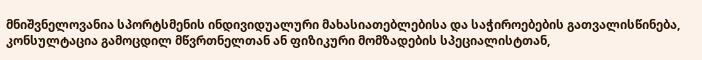მნიშვნელოვანია სპორტსმენის ინდივიდუალური მახასიათებლებისა და საჭიროებების გათვალისწინება, კონსულტაცია გამოცდილ მწვრთნელთან ან ფიზიკური მომზადების სპეციალისტთან,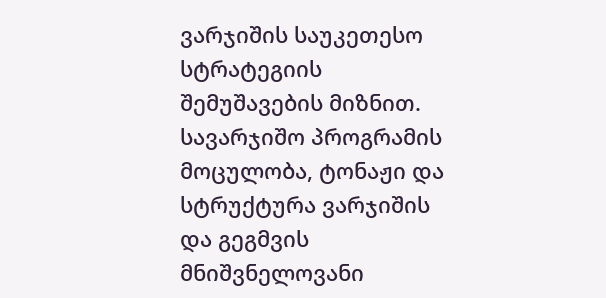ვარჯიშის საუკეთესო სტრატეგიის შემუშავების მიზნით. სავარჯიშო პროგრამის მოცულობა, ტონაჟი და სტრუქტურა ვარჯიშის და გეგმვის მნიშვნელოვანი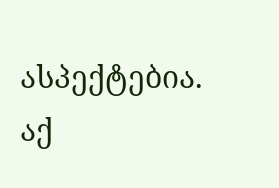ასპექტებია.
აქ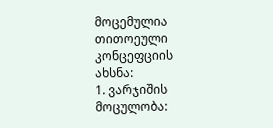მოცემულია თითოეული კონცეფციის ახსნა:
1. ვარჯიშის მოცულობა: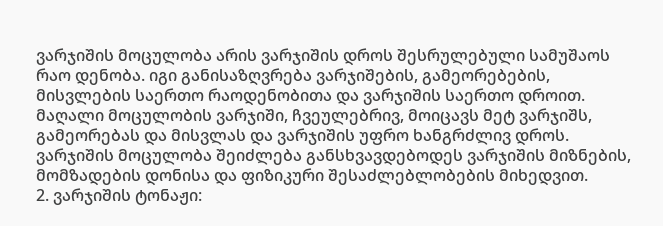ვარჯიშის მოცულობა არის ვარჯიშის დროს შესრულებული სამუშაოს რაო დენობა. იგი განისაზღვრება ვარჯიშების, გამეორებების, მისვლების საერთო რაოდენობითა და ვარჯიშის საერთო დროით. მაღალი მოცულობის ვარჯიში, ჩვეულებრივ, მოიცავს მეტ ვარჯიშს, გამეორებას და მისვლას და ვარჯიშის უფრო ხანგრძლივ დროს. ვარჯიშის მოცულობა შეიძლება განსხვავდებოდეს ვარჯიშის მიზნების, მომზადების დონისა და ფიზიკური შესაძლებლობების მიხედვით.
2. ვარჯიშის ტონაჟი: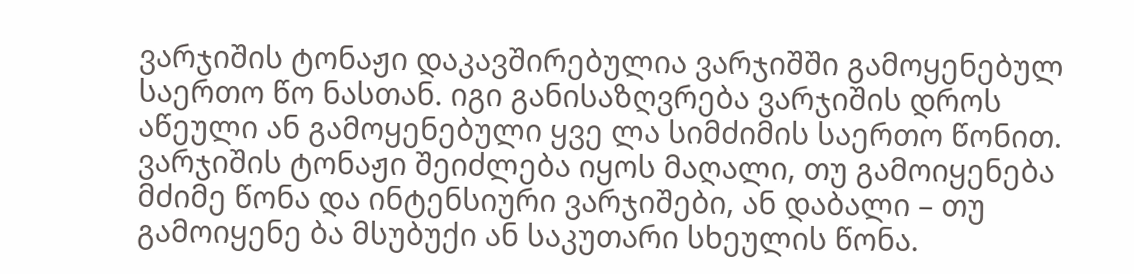ვარჯიშის ტონაჟი დაკავშირებულია ვარჯიშში გამოყენებულ საერთო წო ნასთან. იგი განისაზღვრება ვარჯიშის დროს აწეული ან გამოყენებული ყვე ლა სიმძიმის საერთო წონით. ვარჯიშის ტონაჟი შეიძლება იყოს მაღალი, თუ გამოიყენება მძიმე წონა და ინტენსიური ვარჯიშები, ან დაბალი – თუ გამოიყენე ბა მსუბუქი ან საკუთარი სხეულის წონა.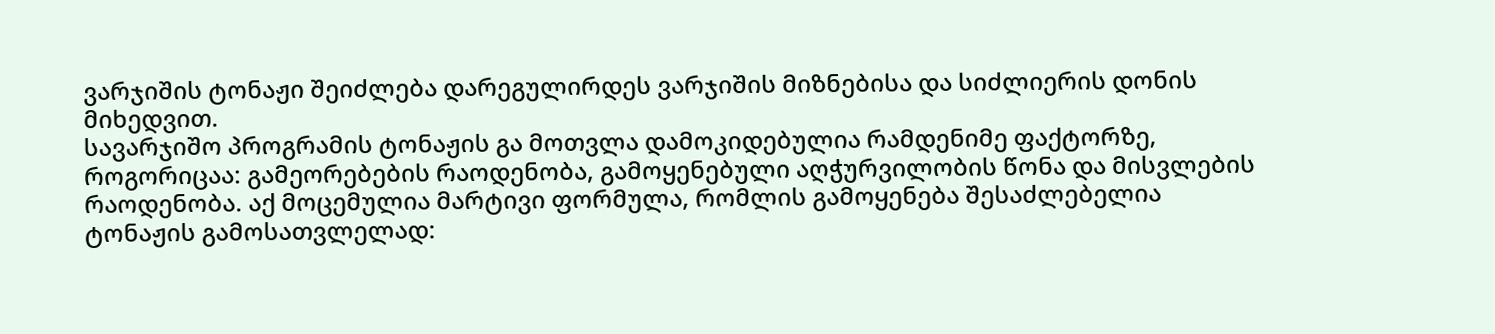ვარჯიშის ტონაჟი შეიძლება დარეგულირდეს ვარჯიშის მიზნებისა და სიძლიერის დონის მიხედვით.
სავარჯიშო პროგრამის ტონაჟის გა მოთვლა დამოკიდებულია რამდენიმე ფაქტორზე, როგორიცაა: გამეორებების რაოდენობა, გამოყენებული აღჭურვილობის წონა და მისვლების რაოდენობა. აქ მოცემულია მარტივი ფორმულა, რომლის გამოყენება შესაძლებელია ტონაჟის გამოსათვლელად: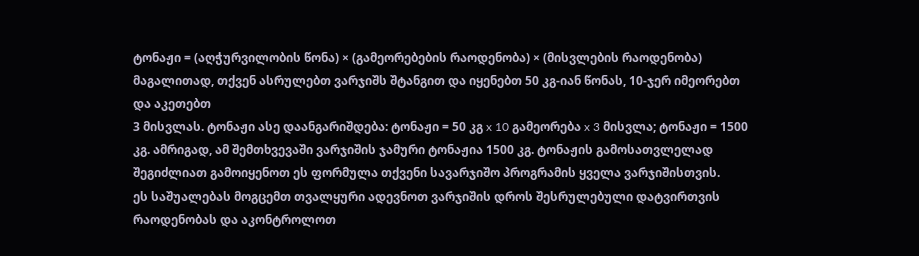ტონაჟი = (აღჭურვილობის წონა) × (გამეორებების რაოდენობა) × (მისვლების რაოდენობა) მაგალითად, თქვენ ასრულებთ ვარჯიშს შტანგით და იყენებთ 50 კგ-იან წონას, 10-ჯერ იმეორებთ და აკეთებთ
3 მისვლას. ტონაჟი ასე დაანგარიშდება: ტონაჟი = 50 კგ x 10 გამეორება x 3 მისვლა; ტონაჟი = 1500 კგ. ამრიგად, ამ შემთხვევაში ვარჯიშის ჯამური ტონაჟია 1500 კგ. ტონაჟის გამოსათვლელად შეგიძლიათ გამოიყენოთ ეს ფორმულა თქვენი სავარჯიშო პროგრამის ყველა ვარჯიშისთვის.
ეს საშუალებას მოგცემთ თვალყური ადევნოთ ვარჯიშის დროს შესრულებული დატვირთვის რაოდენობას და აკონტროლოთ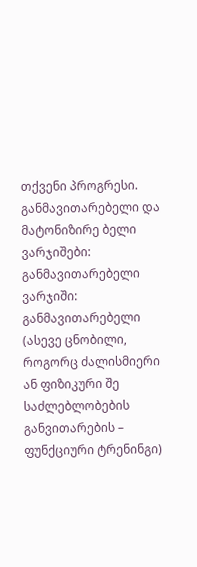თქვენი პროგრესი. განმავითარებელი და მატონიზირე ბელი ვარჯიშები:
განმავითარებელი ვარჯიში: განმავითარებელი (ასევე ცნობილი, როგორც ძალისმიერი ან ფიზიკური შე საძლებლობების განვითარების – ფუნქციური ტრენინგი)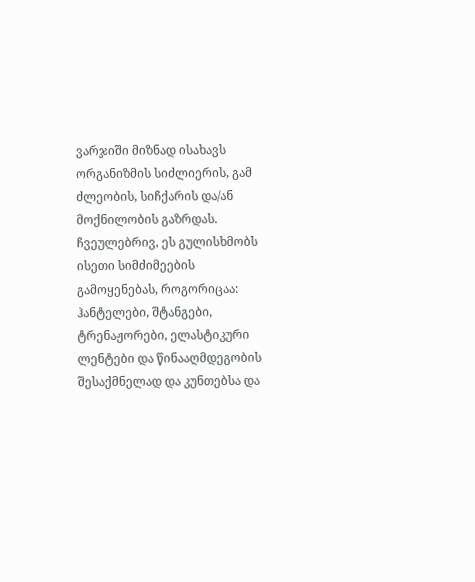ვარჯიში მიზნად ისახავს ორგანიზმის სიძლიერის, გამ ძლეობის, სიჩქარის და/ან მოქნილობის გაზრდას. ჩვეულებრივ, ეს გულისხმობს ისეთი სიმძიმეების გამოყენებას, როგორიცაა: ჰანტელები, შტანგები, ტრენაჟორები, ელასტიკური ლენტები და წინააღმდეგობის შესაქმნელად და კუნთებსა და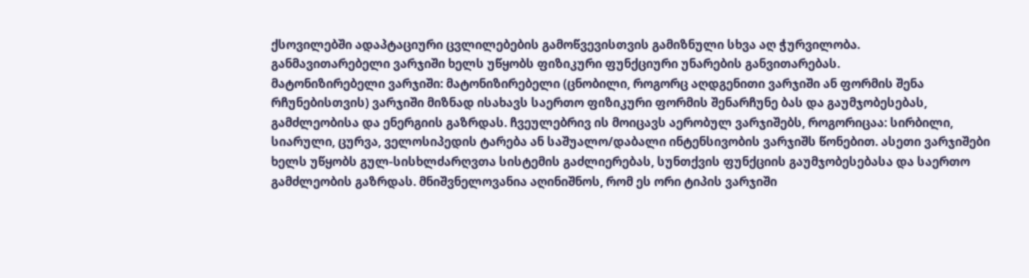ქსოვილებში ადაპტაციური ცვლილებების გამოწვევისთვის გამიზნული სხვა აღ ჭურვილობა.
განმავითარებელი ვარჯიში ხელს უწყობს ფიზიკური ფუნქციური უნარების განვითარებას.
მატონიზირებელი ვარჯიში: მატონიზირებელი (ცნობილი, როგორც აღდგენითი ვარჯიში ან ფორმის შენა რჩუნებისთვის) ვარჯიში მიზნად ისახავს საერთო ფიზიკური ფორმის შენარჩუნე ბას და გაუმჯობესებას, გამძლეობისა და ენერგიის გაზრდას. ჩვეულებრივ ის მოიცავს აერობულ ვარჯიშებს, როგორიცაა: სირბილი, სიარული, ცურვა, ველოსიპედის ტარება ან საშუალო/დაბალი ინტენსივობის ვარჯიშს წონებით. ასეთი ვარჯიშები ხელს უწყობს გულ-სისხლძარღვთა სისტემის გაძლიერებას, სუნთქვის ფუნქციის გაუმჯობესებასა და საერთო გამძლეობის გაზრდას. მნიშვნელოვანია აღინიშნოს, რომ ეს ორი ტიპის ვარჯიში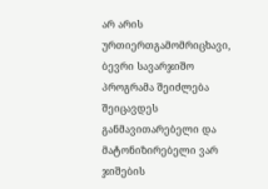არ არის ურთიერთგამომრიცხავი, ბევრი სავარჯიშო პროგრამა შეიძლება შეიცავდეს განმავითარებელი და მატონიზირებელი ვარ ჯიშების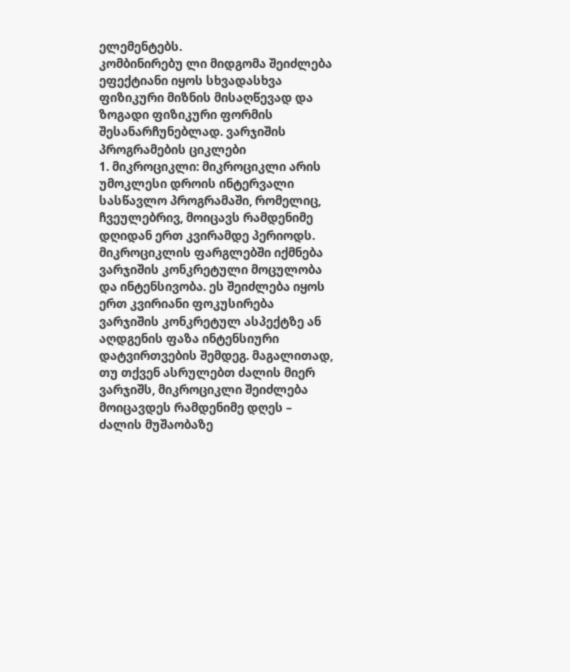ელემენტებს.
კომბინირებუ ლი მიდგომა შეიძლება ეფექტიანი იყოს სხვადასხვა ფიზიკური მიზნის მისაღწევად და ზოგადი ფიზიკური ფორმის შესანარჩუნებლად. ვარჯიშის პროგრამების ციკლები
1. მიკროციკლი: მიკროციკლი არის უმოკლესი დროის ინტერვალი სასწავლო პროგრამაში, რომელიც, ჩვეულებრივ, მოიცავს რამდენიმე დღიდან ერთ კვირამდე პერიოდს. მიკროციკლის ფარგლებში იქმნება ვარჯიშის კონკრეტული მოცულობა და ინტენსივობა. ეს შეიძლება იყოს ერთ კვირიანი ფოკუსირება ვარჯიშის კონკრეტულ ასპექტზე ან აღდგენის ფაზა ინტენსიური დატვირთვების შემდეგ. მაგალითად, თუ თქვენ ასრულებთ ძალის მიერ ვარჯიშს, მიკროციკლი შეიძლება მოიცავდეს რამდენიმე დღეს – ძალის მუშაობაზე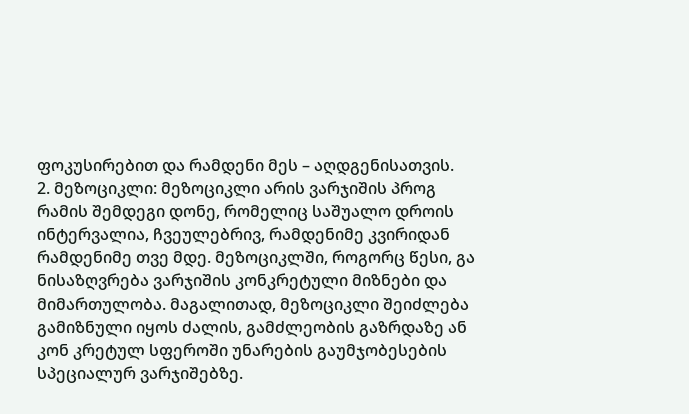ფოკუსირებით და რამდენი მეს – აღდგენისათვის.
2. მეზოციკლი: მეზოციკლი არის ვარჯიშის პროგ რამის შემდეგი დონე, რომელიც საშუალო დროის ინტერვალია, ჩვეულებრივ, რამდენიმე კვირიდან რამდენიმე თვე მდე. მეზოციკლში, როგორც წესი, გა ნისაზღვრება ვარჯიშის კონკრეტული მიზნები და მიმართულობა. მაგალითად, მეზოციკლი შეიძლება გამიზნული იყოს ძალის, გამძლეობის გაზრდაზე ან კონ კრეტულ სფეროში უნარების გაუმჯობესების სპეციალურ ვარჯიშებზე.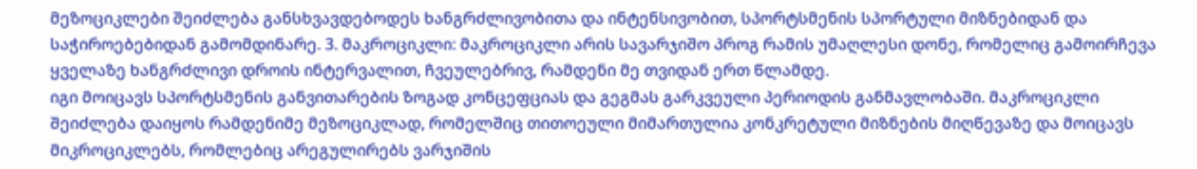მეზოციკლები შეიძლება განსხვავდებოდეს ხანგრძლივობითა და ინტენსივობით, სპორტსმენის სპორტული მიზნებიდან და საჭიროებებიდან გამომდინარე. 3. მაკროციკლი: მაკროციკლი არის სავარჯიშო პროგ რამის უმაღლესი დონე, რომელიც გამოირჩევა ყველაზე ხანგრძლივი დროის ინტერვალით, ჩვეულებრივ, რამდენი მე თვიდან ერთ წლამდე.
იგი მოიცავს სპორტსმენის განვითარების ზოგად კონცეფციას და გეგმას გარკვეული პერიოდის განმავლობაში. მაკროციკლი შეიძლება დაიყოს რამდენიმე მეზოციკლად, რომელშიც თითოეული მიმართულია კონკრეტული მიზნების მიღწევაზე და მოიცავს მიკროციკლებს, რომლებიც არეგულირებს ვარჯიშის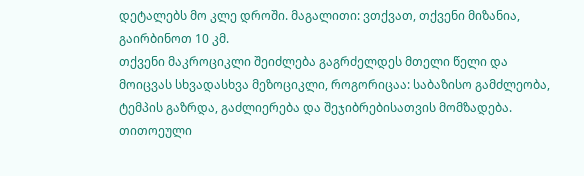დეტალებს მო კლე დროში. მაგალითი: ვთქვათ, თქვენი მიზანია, გაირბინოთ 10 კმ.
თქვენი მაკროციკლი შეიძლება გაგრძელდეს მთელი წელი და მოიცვას სხვადასხვა მეზოციკლი, როგორიცაა: საბაზისო გამძლეობა, ტემპის გაზრდა, გაძლიერება და შეჯიბრებისათვის მომზადება. თითოეული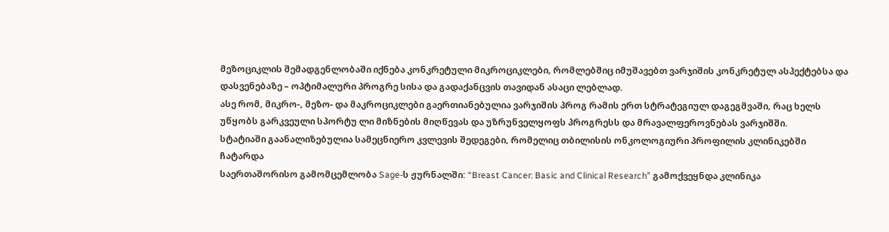მეზოციკლის შემადგენლობაში იქნება კონკრეტული მიკროციკლები, რომლებშიც იმუშავებთ ვარჯიშის კონკრეტულ ასპექტებსა და დასვენებაზე – ოპტიმალური პროგრე სისა და გადაქანცვის თავიდან ასაცი ლებლად.
ასე რომ, მიკრო-, მეზო- და მაკროციკლები გაერთიანებულია ვარჯიშის პროგ რამის ერთ სტრატეგიულ დაგეგმვაში, რაც ხელს უწყობს გარკვეული სპორტუ ლი მიზნების მიღწევას და უზრუნველყოფს პროგრესს და მრავალფეროვნებას ვარჯიშში.
სტატიაში გაანალიზებულია სამეცნიერო კვლევის შედეგები, რომელიც თბილისის ონკოლოგიური პროფილის კლინიკებში ჩატარდა
საერთაშორისო გამომცემლობა Sage-ს ჟურნალში: “Breast Cancer: Basic and Clinical Research” გამოქვეყნდა კლინიკა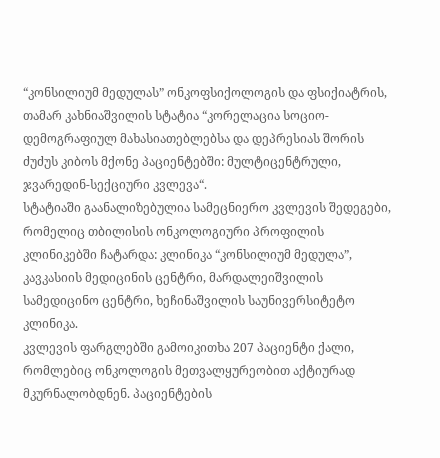“კონსილიუმ მედულას” ონკოფსიქოლოგის და ფსიქიატრის, თამარ კახნიაშვილის სტატია “კორელაცია სოციო-დემოგრაფიულ მახასიათებლებსა და დეპრესიას შორის ძუძუს კიბოს მქონე პაციენტებში: მულტიცენტრული, ჯვარედინ-სექციური კვლევა“.
სტატიაში გაანალიზებულია სამეცნიერო კვლევის შედეგები, რომელიც თბილისის ონკოლოგიური პროფილის კლინიკებში ჩატარდა: კლინიკა “კონსილიუმ მედულა”, კავკასიის მედიცინის ცენტრი, მარდალეიშვილის სამედიცინო ცენტრი, ხეჩინაშვილის საუნივერსიტეტო კლინიკა.
კვლევის ფარგლებში გამოიკითხა 207 პაციენტი ქალი, რომლებიც ონკოლოგის მეთვალყურეობით აქტიურად მკურნალობდნენ. პაციენტების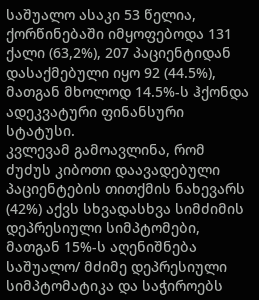საშუალო ასაკი 53 წელია, ქორწინებაში იმყოფებოდა 131 ქალი (63,2%), 207 პაციენტიდან დასაქმებული იყო 92 (44.5%), მათგან მხოლოდ 14.5%-ს ჰქონდა ადეკვატური ფინანსური სტატუსი.
კვლევამ გამოავლინა, რომ ძუძუს კიბოთი დაავადებული პაციენტების თითქმის ნახევარს (42%) აქვს სხვადასხვა სიმძიმის დეპრესიული სიმპტომები, მათგან 15%-ს აღენიშნება საშუალო/ მძიმე დეპრესიული სიმპტომატიკა და საჭიროებს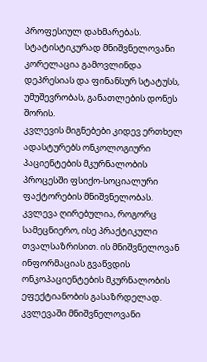პროფესიულ დახმარებას. სტატისტიკურად მნიშვნელოვანი კორელაცია გამოვლინდა დეპრესიას და ფინანსურ სტატუსს, უმუშევრობას, განათლების დონეს შორის.
კვლევის მიგნებები კიდევ ერთხელ ადასტურებს ონკოლოგიური პაციენტების მკურნალობის პროცესში ფსიქო-სოციალური ფაქტორების მნიშვნელობას.
კვლევა ღირებულია, როგორც სამეცნიერო, ისე პრაქტიკული თვალსაზრისით. ის მნიშვნელოვან ინფორმაციას გვაწვდის ონკოპაციენტების მკურნალობის ეფექტიანობის გასაზრდელად.
კვლევაში მნიშვნელოვანი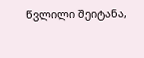წვლილი შეიტანა,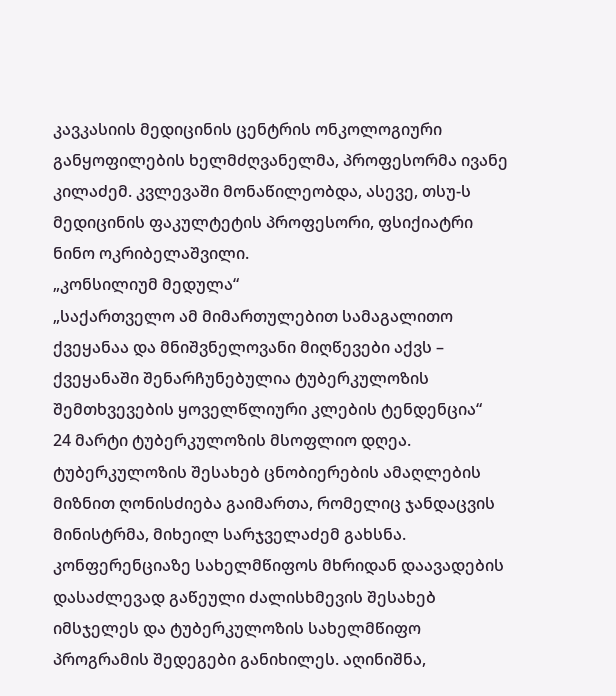კავკასიის მედიცინის ცენტრის ონკოლოგიური განყოფილების ხელმძღვანელმა, პროფესორმა ივანე კილაძემ. კვლევაში მონაწილეობდა, ასევე, თსუ-ს მედიცინის ფაკულტეტის პროფესორი, ფსიქიატრი ნინო ოკრიბელაშვილი.
„კონსილიუმ მედულა“
„საქართველო ამ მიმართულებით სამაგალითო ქვეყანაა და მნიშვნელოვანი მიღწევები აქვს – ქვეყანაში შენარჩუნებულია ტუბერკულოზის შემთხვევების ყოველწლიური კლების ტენდენცია“
24 მარტი ტუბერკულოზის მსოფლიო დღეა. ტუბერკულოზის შესახებ ცნობიერების ამაღლების მიზნით ღონისძიება გაიმართა, რომელიც ჯანდაცვის მინისტრმა, მიხეილ სარჯველაძემ გახსნა.
კონფერენციაზე სახელმწიფოს მხრიდან დაავადების დასაძლევად გაწეული ძალისხმევის შესახებ იმსჯელეს და ტუბერკულოზის სახელმწიფო პროგრამის შედეგები განიხილეს. აღინიშნა,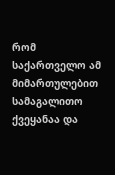რომ საქართველო ამ მიმართულებით სამაგალითო ქვეყანაა და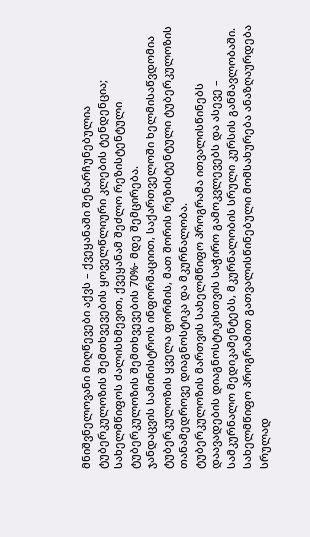მნიშვნელოვანი მიღწევები აქვს – ქვეყანაში შენარჩუნებულია ტუბერკულოზის შემთხვევების ყოველწლიური კლების ტენდენცია; სახელმწიფოს ძალისხმევით, ქვეყანამ შეძლო რეზისტენტული ტუბერკულოზის შემთხვევების 70%- მდე შემცირება.
ჯანდაცვის სამინისტროს ინფორმაციით, საქართველოში ხელმისაწვდომია ტუბერკულოზის ყველა ფორმის, მათ შორის რეზისტენტული ტუბერკულოზის თანამედროვე დიაგნოსტიკა და მკურნალობა.
ტუბერკულოზის მართვის სახელმწიფო პროგრამა ითვალისწინებს დაავადების დიაგნოსტიკისთვის საჭირო გამოკვლევებს და ასევე – სამკურნალო მედიკამენტებს, მკურნალობის სრული კურსის განმავლობაში. სახელმწიფო პროგრამით გათვალისწინებული მომსახურება ანაზღაურდება სრულად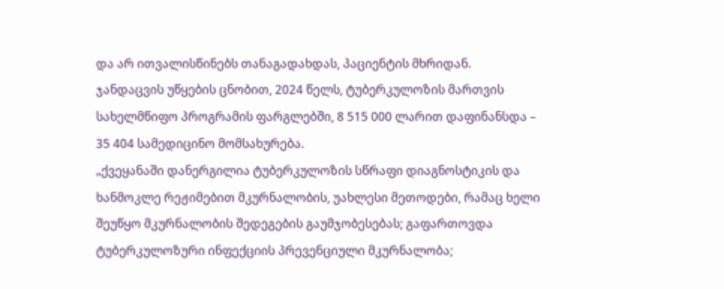და არ ითვალისწინებს თანაგადახდას, პაციენტის მხრიდან.
ჯანდაცვის უწყების ცნობით, 2024 წელს, ტუბერკულოზის მართვის სახელმწიფო პროგრამის ფარგლებში, 8 515 000 ლარით დაფინანსდა – 35 404 სამედიცინო მომსახურება.
„ქვეყანაში დანერგილია ტუბერკულოზის სწრაფი დიაგნოსტიკის და ხანმოკლე რეჟიმებით მკურნალობის, უახლესი მეთოდები, რამაც ხელი შეუწყო მკურნალობის შედეგების გაუმჯობესებას; გაფართოვდა ტუბერკულოზური ინფექციის პრევენციული მკურნალობა;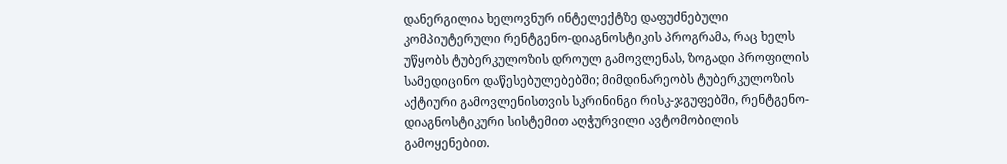დანერგილია ხელოვნურ ინტელექტზე დაფუძნებული კომპიუტერული რენტგენო-დიაგნოსტიკის პროგრამა, რაც ხელს უწყობს ტუბერკულოზის დროულ გამოვლენას, ზოგადი პროფილის სამედიცინო დაწესებულებებში; მიმდინარეობს ტუბერკულოზის აქტიური გამოვლენისთვის სკრინინგი რისკ-ჯგუფებში, რენტგენო-დიაგნოსტიკური სისტემით აღჭურვილი ავტომობილის გამოყენებით.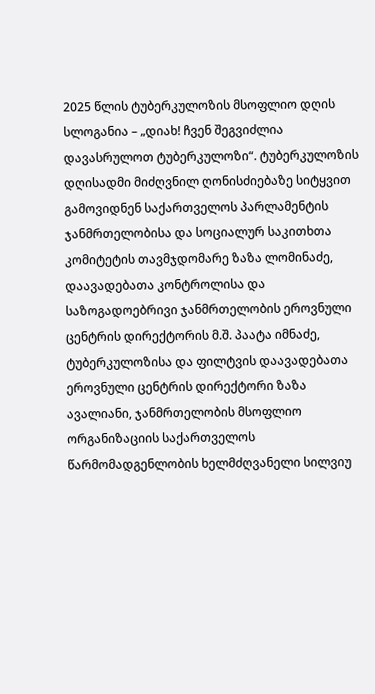2025 წლის ტუბერკულოზის მსოფლიო დღის სლოგანია – „დიახ! ჩვენ შეგვიძლია დავასრულოთ ტუბერკულოზი“. ტუბერკულოზის დღისადმი მიძღვნილ ღონისძიებაზე სიტყვით გამოვიდნენ საქართველოს პარლამენტის ჯანმრთელობისა და სოციალურ საკითხთა კომიტეტის თავმჯდომარე ზაზა ლომინაძე, დაავადებათა კონტროლისა და საზოგადოებრივი ჯანმრთელობის ეროვნული ცენტრის დირექტორის მ.შ. პაატა იმნაძე, ტუბერკულოზისა და ფილტვის დაავადებათა ეროვნული ცენტრის დირექტორი ზაზა ავალიანი, ჯანმრთელობის მსოფლიო ორგანიზაციის საქართველოს წარმომადგენლობის ხელმძღვანელი სილვიუ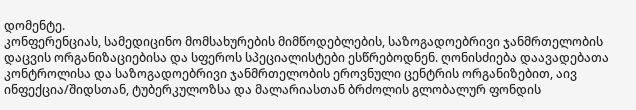დომენტე.
კონფერენციას, სამედიცინო მომსახურების მიმწოდებლების, საზოგადოებრივი ჯანმრთელობის დაცვის ორგანიზაციებისა და სფეროს სპეციალისტები ესწრებოდნენ. ღონისძიება დაავადებათა კონტროლისა და საზოგადოებრივი ჯანმრთელობის ეროვნული ცენტრის ორგანიზებით, აივ ინფექცია/შიდსთან, ტუბერკულოზსა და მალარიასთან ბრძოლის გლობალურ ფონდის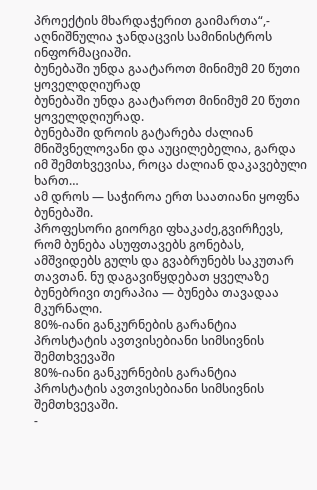პროექტის მხარდაჭერით გაიმართა“,- აღნიშნულია ჯანდაცვის სამინისტროს ინფორმაციაში.
ბუნებაში უნდა გაატაროთ მინიმუმ 20 წუთი ყოველდღიურად
ბუნებაში უნდა გაატაროთ მინიმუმ 20 წუთი ყოველდღიურად.
ბუნებაში დროის გატარება ძალიან მნიშვნელოვანი და აუცილებელია, გარდა იმ შემთხვევისა, როცა ძალიან დაკავებული ხართ…
ამ დროს — საჭიროა ერთ საათიანი ყოფნა ბუნებაში.
პროფესორი გიორგი ფხაკაძე,გვირჩევს, რომ ბუნება ასუფთავებს გონებას, ამშვიდებს გულს და გვაბრუნებს საკუთარ თავთან. ნუ დაგავიწყდებათ ყველაზე ბუნებრივი თერაპია — ბუნება თავადაა მკურნალი.
80%-იანი განკურნების გარანტია პროსტატის ავთვისებიანი სიმსივნის შემთხვევაში
80%-იანი განკურნების გარანტია პროსტატის ავთვისებიანი სიმსივნის შემთხვევაში.
-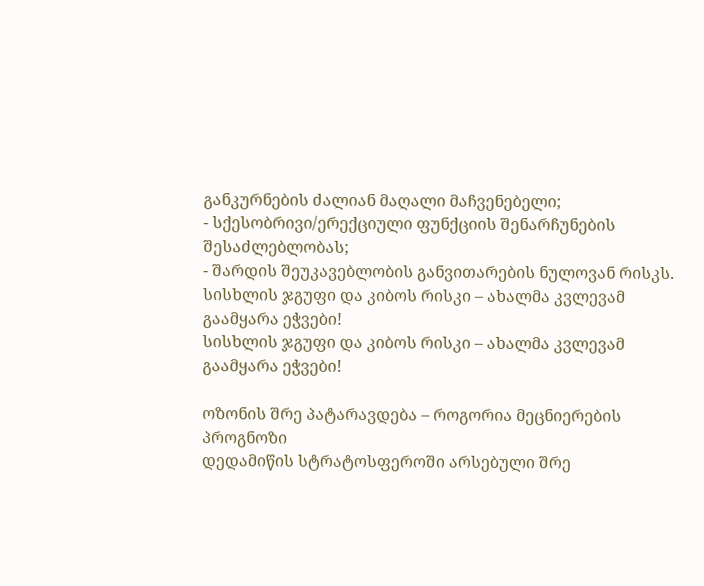განკურნების ძალიან მაღალი მაჩვენებელი;
- სქესობრივი/ერექციული ფუნქციის შენარჩუნების შესაძლებლობას;
- შარდის შეუკავებლობის განვითარების ნულოვან რისკს.
სისხლის ჯგუფი და კიბოს რისკი – ახალმა კვლევამ გაამყარა ეჭვები!
სისხლის ჯგუფი და კიბოს რისკი – ახალმა კვლევამ გაამყარა ეჭვები!

ოზონის შრე პატარავდება – როგორია მეცნიერების პროგნოზი
დედამიწის სტრატოსფეროში არსებული შრე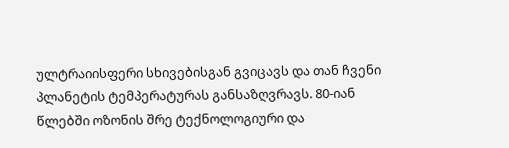ულტრაიისფერი სხივებისგან გვიცავს და თან ჩვენი პლანეტის ტემპერატურას განსაზღვრავს. 80-იან წლებში ოზონის შრე ტექნოლოგიური და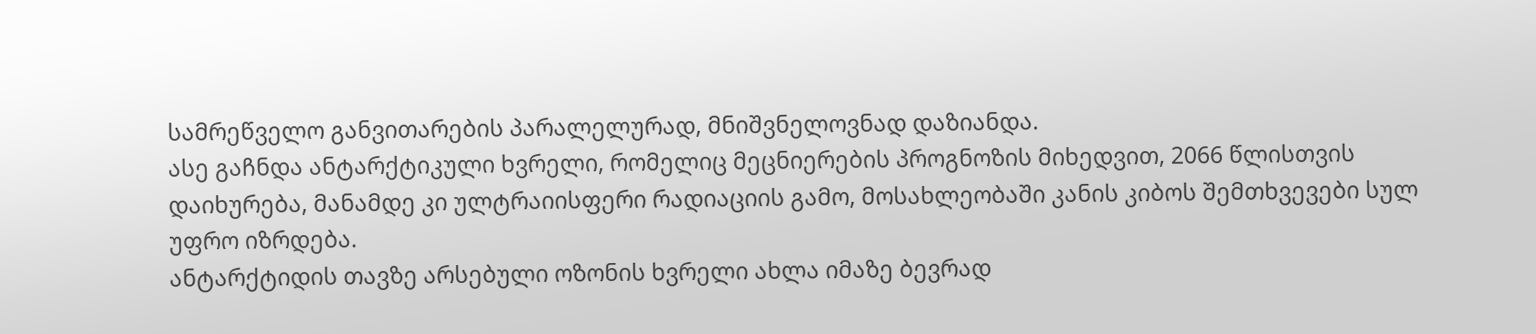სამრეწველო განვითარების პარალელურად, მნიშვნელოვნად დაზიანდა.
ასე გაჩნდა ანტარქტიკული ხვრელი, რომელიც მეცნიერების პროგნოზის მიხედვით, 2066 წლისთვის დაიხურება, მანამდე კი ულტრაიისფერი რადიაციის გამო, მოსახლეობაში კანის კიბოს შემთხვევები სულ უფრო იზრდება.
ანტარქტიდის თავზე არსებული ოზონის ხვრელი ახლა იმაზე ბევრად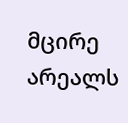მცირე არეალს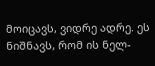მოიცავს, ვიდრე ადრე. ეს ნიშნავს, რომ ის ნელ-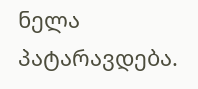ნელა პატარავდება.